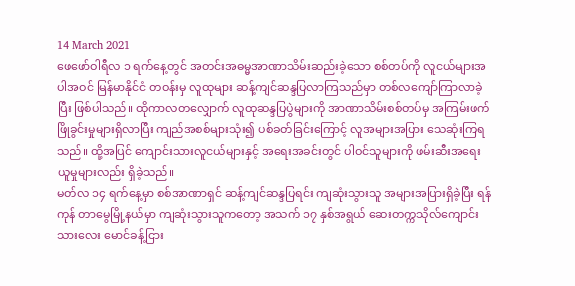14 March 2021
ဖေဖော်ဝါရီလ ၁ ရက်နေ့တွင် အတင်းအဓမ္မအာဏာသိမ်းဆည်းခဲ့သော စစ်တပ်ကို လူငယ်များအပါအဝင် မြန်မာနိုင်ငံ တဝန်းမှ လူထုများ ဆန့်ကျင်ဆန္ဒပြလာကြသည်မှာ တစ်လကျော်ကြာလာခဲ့ပြီး ဖြစ်ပါသည်။ ထိုကာလတလျှောက် လူထုဆန္ဒပြပွဲများကို အာဏာသိမ်းစစ်တပ်မှ အကြမ်းဖက်ဖြိုခွင်းမှုများရှိလာပြီး ကျည်အစစ်များသုံး၍ ပစ်ခတ်ခြင်းကြောင့် လူအများအပြား သေဆုံးကြရသည်။ ထို့အပြင် ကျောင်းသားလူငယ်များနှင့် အရေးအခင်းတွင် ပါဝင်သူများကို ဖမ်းဆီးအရေးယူမှုများလည်း ရှိခဲ့သည်။
မတ်လ ၁၄ ရက်နေ့မှာ စစ်အာဏာရှင် ဆန့်ကျင်ဆန္ဒပြရင်း ကျဆုံးသွားသူ အများအပြားရှိခဲ့ပြီး ရန်ကုန် တာမွေမြို့နယ်မှာ ကျဆုံးသွားသူကတော့ အသက် ၁၇ နှစ်အရွယ် ဆေးတက္ကသိုလ်ကျောင်းသားလေး မောင်ခန့်ငြား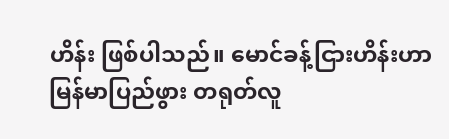ဟိန်း ဖြစ်ပါသည်။ မောင်ခန့်ငြားဟိန်းဟာ မြန်မာပြည်ဖွား တရုတ်လူ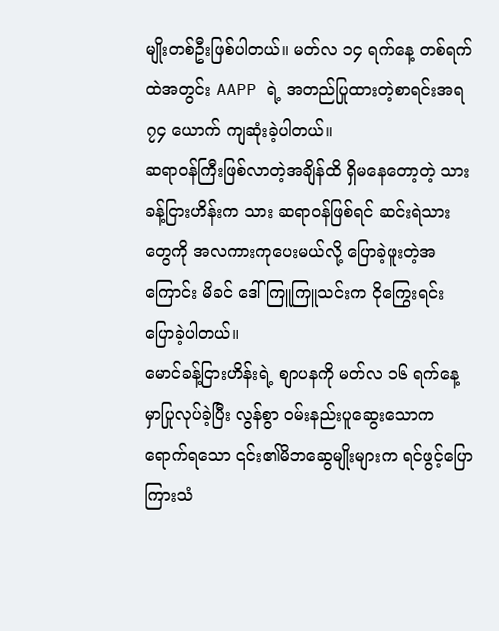မျိုးတစ်ဦးဖြစ်ပါတယ်။ မတ်လ ၁၄ ရက်နေ့ တစ်ရက်ထဲအတွင်း AAPP ရဲ့ အတည်ပြုထားတဲ့စာရင်းအရ ၇၄ ယောက် ကျဆုံးခဲ့ပါတယ်။
ဆရာဝန်ကြီးဖြစ်လာတဲ့အချိန်ထိ ရှိမနေတော့တဲ့ သား ခန့်ငြားဟိန်းက သား ဆရာဝန်ဖြစ်ရင် ဆင်းရဲသားတွေကို အလကားကုပေးမယ်လို့ ပြောခဲ့ဖူးတဲ့အကြောင်း မိခင် ဒေါ်ကြူကြူသင်းက ငိုကြွေးရင်း ပြောခဲ့ပါတယ်။
မောင်ခန့်ငြားဟိန်းရဲ့ စျာပနကို မတ်လ ၁၆ ရက်နေ့မှာပြုလုပ်ခဲ့ပြီး လွန်စွာ ဝမ်းနည်းပူဆွေးသောကရောက်ရသော ၎င်း၏မိဘဆွေမျိုးများက ရင်ဖွင့်ပြောကြားသံ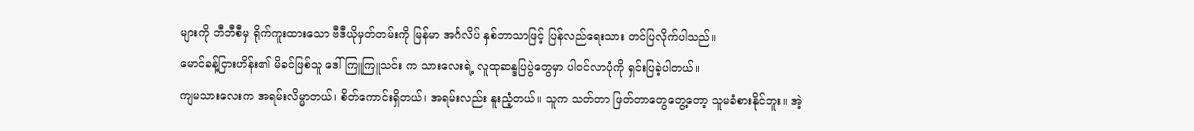များကို ဘီဘီစီမှ ရိုက်ကူးထားသော ဗီဒီယိုမှတ်တမ်းကို မြန်မာ အင်္ဂလိပ် နှစ်ဘာသာဖြင့် ပြန်လည်ရေးသား တင်ပြလိုက်ပါသည်။
မောင်ခန့်ငြားဟိန်း၏ မိခင်ဖြစ်သူ ဒေါ်ကြူကြူသင်း က သားလေးရဲ့ လူထုဆန္ဒပြပွဲတွေမှာ ပါဝင်လာပုံကို ရှင်းပြခဲ့ပါတယ်။
ကျမသားလေးက အရမ်းလိမ္မာတယ်၊ စိတ်ကောင်းရှိတယ်၊ အရမ်းလည်း နူးညံ့တယ်။ သူက သတ်တာ ဖြတ်တာတွေတွေ့တော့ သူမခံစားနိုင်ဘူး။ အဲ့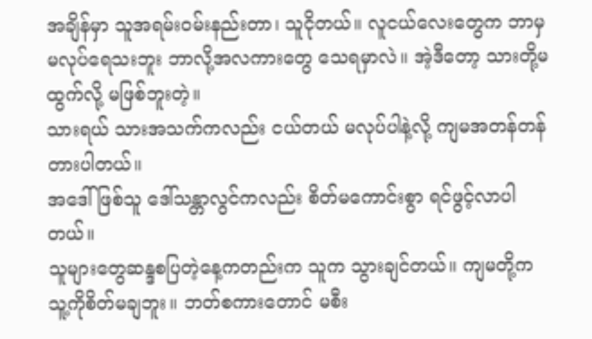အချိန်မှာ သူအရမ်းဝမ်းနည်းတာ၊ သူငိုတယ်။ လူငယ်လေးတွေက ဘာမှမလုပ်ရေသးဘူး ဘာလို့အလကားတွေ သေရမှာလဲ။ အဲ့ဒီတော့ သားတို့မထွက်လို့ မဖြစ်ဘူးတဲ့။
သားရယ် သားအသက်ကလည်း ငယ်တယ် မလုပ်ပါနဲ့လို့ ကျမအတန်တန်တားပါတယ်။
အဒေါ်ဖြစ်သူ ဒေါ်သန္တာလွင်ကလည်း စိတ်မကောင်းစွာ ရင်ဖွင့်လာပါတယ်။
သူများတွေဆန္ဒစပြတဲ့နေ့ကတည်းက သူက သွားချင်တယ်။ ကျမတို့က သူ့ကိုစိတ်မချဘူး။ ဘတ်စကားတောင် မစီး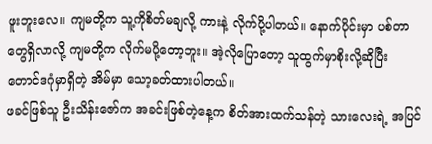ဖူးဘူးလေ။ ကျမတို့က သူ့ကိုစိတ်မချလို့ ကားနဲ့ လိုက်ပို့ပါတယ်။ နောက်ပိုင်းမှာ ပစ်တာတွေရှိလာလို့ ကျမတို့က လိုက်မပို့တော့ဘူး။ အဲ့လိုပြောတော့ သူထွက်မှာစိုးလို့ဆိုပြီး တောင်ဒဂုံမှာရှိတဲ့ အိမ်မှာ သော့ခတ်ထားပါတယ်။
ဖခင်ဖြစ်သူ ဦးသိန်းဇော်က အခင်းဖြစ်တဲ့နေ့က စိတ်အားထက်သန်တဲ့ သားလေးရဲ့ အပြင်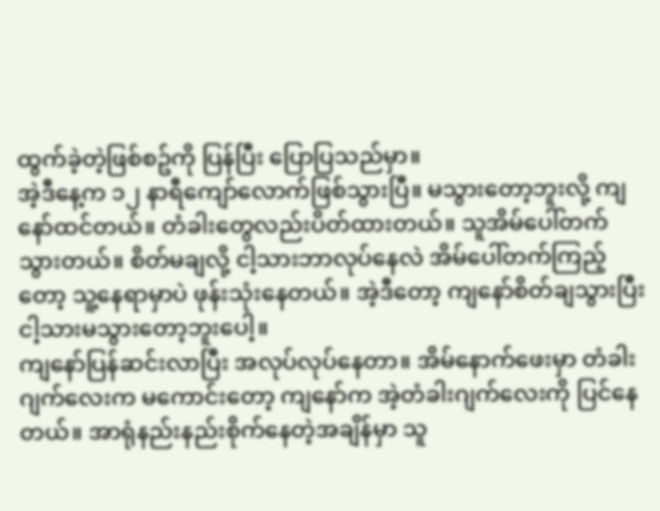ထွက်ခဲ့တဲ့ဖြစ်စဥ်ကို ပြန်ပြီး ပြောပြသည်မှာ။
အဲ့ဒီနေ့က ၁၂ နာရီကျော်လောက်ဖြစ်သွားပြီ။ မသွားတော့ဘူးလို့ ကျနော်ထင်တယ်။ တံခါးတွေလည်းပိတ်ထားတယ်။ သူအိမ်ပေါ်တက်သွားတယ်။ စိတ်မချလို့ ငါ့သားဘာလုပ်နေလဲ အိမ်ပေါ်တက်ကြည့်တော့ သူ့နေရာမှာပဲ ဖုန်းသုံးနေတယ်။ အဲ့ဒီတော့ ကျနော်စိတ်ချသွားပြီး ငါ့သားမသွားတော့ဘူးပေါ့။
ကျနော်ပြန်ဆင်းလာပြီး အလုပ်လုပ်နေတာ။ အိမ်နောက်ဖေးမှာ တံခါးဂျက်လေးက မကောင်းတော့ ကျနော်က အဲ့တံခါးဂျက်လေးကို ပြင်နေတယ်။ အာရုံနည်းနည်းစိုက်နေတဲ့အချိန်မှာ သူ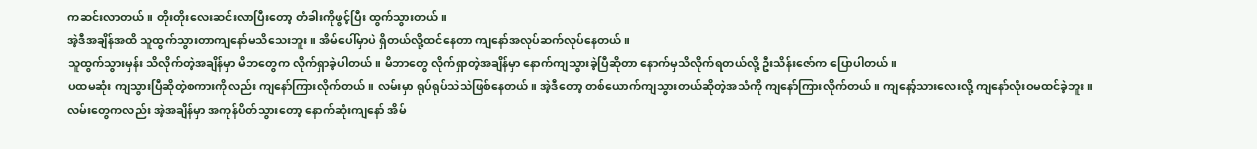ကဆင်းလာတယ်။ တိုးတိုးလေးဆင်းလာပြီးတော့ တံခါးကိုဖွင့်ပြီး ထွက်သွားတယ်။
အဲ့ဒီအချိန်အထိ သူထွက်သွားတာကျနော်မသိသေးဘူး။ အိမ်ပေါ်မှာပဲ ရှိတယ်လို့ထင်နေတာ ကျနော်အလုပ်ဆက်လုပ်နေတယ်။
သူထွက်သွားမှန်း သိလိုက်တဲ့အချိန်မှာ မိဘတွေက လိုက်ရှာခဲ့ပါတယ်။ မိဘာတွေ လိုက်ရှာတဲ့အချိန်မှာ နောက်ကျသွားခဲ့ပြီဆိုတာ နောက်မှသိလိုက်ရတယ်လို့ ဦးသိန်းဇော်က ပြောပါတယ်။
ပထမဆုံး ကျသွားပြီဆိုတဲ့စကားကိုလည်း ကျနော်ကြားလိုက်တယ်။ လမ်းမှာ ရုပ်ရုပ်သဲသဲဖြစ်နေတယ်။ အဲ့ဒီတော့ တစ်ယောက်ကျသွားတယ်ဆိုတဲ့အသံကို ကျနော်ကြားလိုက်တယ်။ ကျနော့်သားလေးလို့ ကျနော်လုံးဝမထင်ခဲ့ဘူး။
လမ်းတွေကလည်း အဲ့အချိန်မှာ အကုန်ပိတ်သွားတော့ နောက်ဆုံးကျနော် အိမ်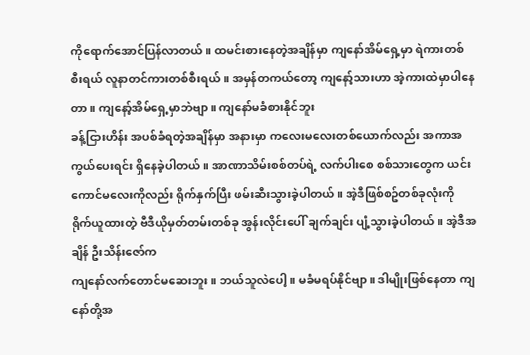ကိုရောက်အောင်ပြန်လာတယ်။ ထမင်းစားနေတဲ့အချိန်မှာ ကျနော်အိမ်ရှေ့မှာ ရဲကားတစ်စီးရယ် လူနာတင်ကားတစ်စီးရယ်။ အမှန်တကယ်တော့ ကျနော့်သားဟာ အဲ့ကားထဲမှာပါနေတာ။ ကျနော့်အိမ်ရှေ့မှာဘဲဗျာ။ ကျနော်မခံစားနိုင်ဘူး
ခန့်ငြားဟိန်း အပစ်ခံရတဲ့အချိန်မှာ အနားမှာ ကလေးမလေးတစ်ယောက်လည်း အကာအကွယ်ပေးရင်း ရှိနေခဲ့ပါတယ်။ အာဏာသိမ်းစစ်တပ်ရဲ့ လက်ပါးစေ စစ်သားတွေက ယင်းကောင်မလေးကိုလည်း ရိုက်နှက်ပြီး ဖမ်းဆီးသွားခဲ့ပါတယ်။ အဲ့ဒီဖြစ်စဥ်တစ်ခုလုံးကို ရိုက်ယူထားတဲ့ ဗီဒီယိုမှတ်တမ်းတစ်ခု အွန်းလိုင်းပေါ် ချက်ချင်း ပျံ့သွားခဲ့ပါတယ်။ အဲ့ဒီအချိန် ဦးသိန်းဇော်က
ကျနော်လက်တောင်မဆေးဘူး။ ဘယ်သူလဲပေါ့။ မခံမရပ်နိုင်ဗျာ။ ဒါမျိုးဖြစ်နေတာ ကျနော်တို့အ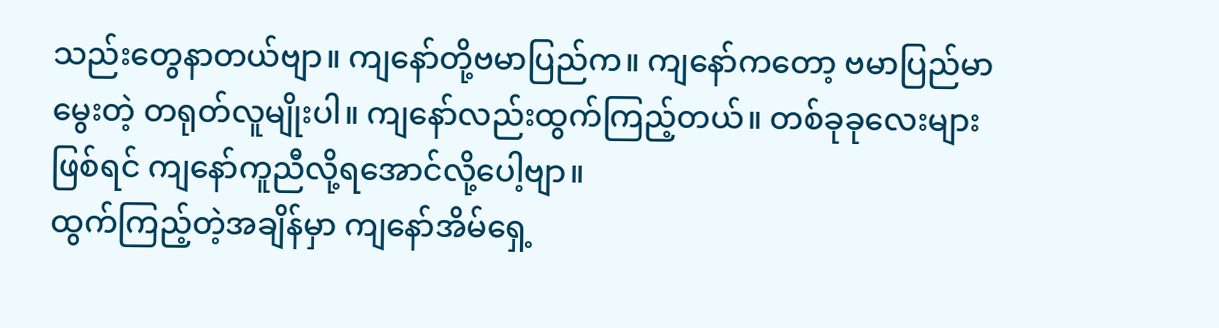သည်းတွေနာတယ်ဗျာ။ ကျနော်တို့ဗမာပြည်က။ ကျနော်ကတော့ ဗမာပြည်မာမွေးတဲ့ တရုတ်လူမျိုးပါ။ ကျနော်လည်းထွက်ကြည့်တယ်။ တစ်ခုခုလေးများဖြစ်ရင် ကျနော်ကူညီလို့ရအောင်လို့ပေါ့ဗျာ။
ထွက်ကြည့်တဲ့အချိန်မှာ ကျနော်အိမ်ရှေ့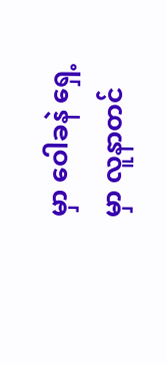မှာ ဝေါခနဲ ရှေ့မှာ လူနာတင်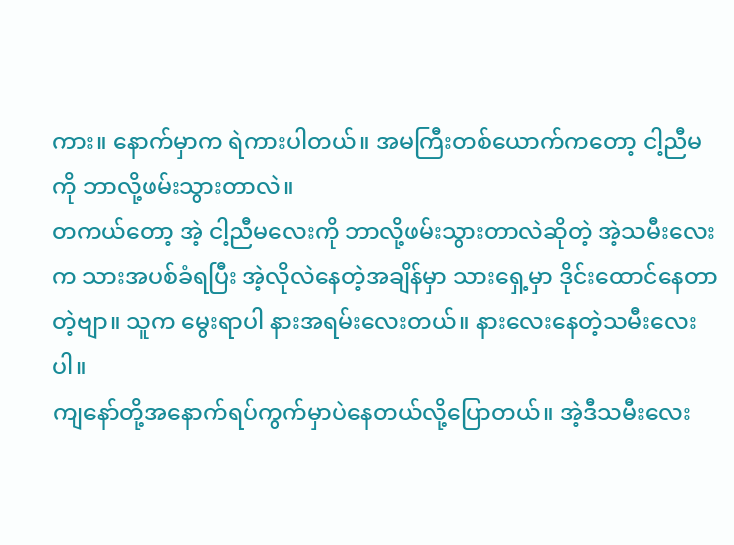ကား။ နောက်မှာက ရဲကားပါတယ်။ အမကြီးတစ်ယောက်ကတော့ ငါ့ညီမကို ဘာလို့ဖမ်းသွားတာလဲ။
တကယ်တော့ အဲ့ ငါ့ညီမလေးကို ဘာလို့ဖမ်းသွားတာလဲဆိုတဲ့ အဲ့သမီးလေးက သားအပစ်ခံရပြီး အဲ့လိုလဲနေတဲ့အချိန်မှာ သားရှေ့မှာ ဒိုင်းထောင်နေတာတဲ့ဗျာ။ သူက မွေးရာပါ နားအရမ်းလေးတယ်။ နားလေးနေတဲ့သမီးလေးပါ။
ကျနော်တို့အနောက်ရပ်ကွက်မှာပဲနေတယ်လို့ပြောတယ်။ အဲ့ဒီသမီးလေး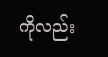ကိုလည်း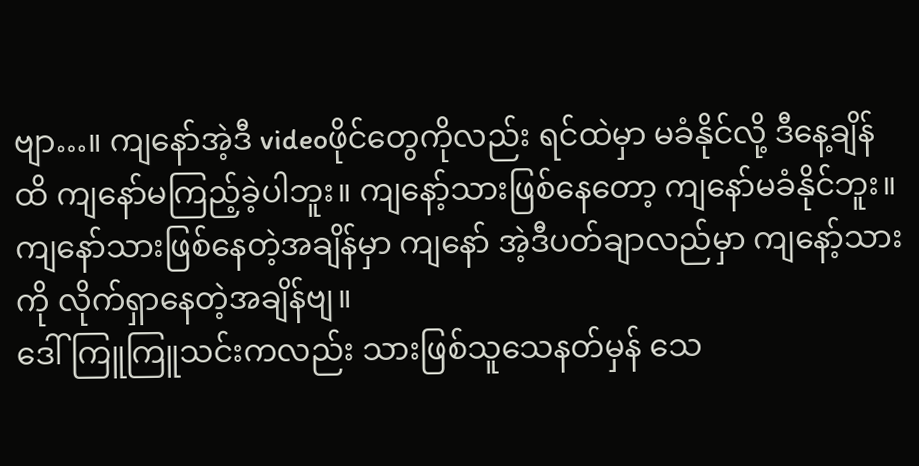ဗျာ…။ ကျနော်အဲ့ဒီ videoဖိုင်တွေကိုလည်း ရင်ထဲမှာ မခံနိုင်လို့ ဒီနေ့ချိန်ထိ ကျနော်မကြည့်ခဲ့ပါဘူး။ ကျနော့်သားဖြစ်နေတော့ ကျနော်မခံနိုင်ဘူး။ ကျနော်သားဖြစ်နေတဲ့အချိန်မှာ ကျနော် အဲ့ဒီပတ်ချာလည်မှာ ကျနော့်သားကို လိုက်ရှာနေတဲ့အချိန်ဗျ။
ဒေါ်ကြူကြူသင်းကလည်း သားဖြစ်သူသေနတ်မှန် သေ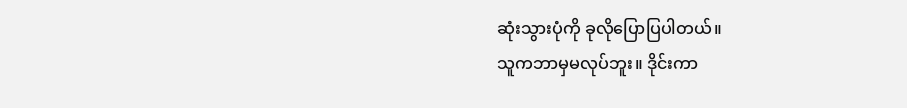ဆုံးသွားပုံကို ခုလိုပြောပြပါတယ်။
သူကဘာမှမလုပ်ဘူး။ ဒိုင်းကာ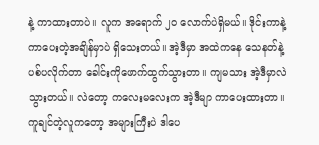နဲ့ ကာထားတာပဲ။ လူက အရောက် ၂၀ လောက်ပဲရှိမယ်။ ဒိုင်းကာနဲ့ ကာပေးတဲ့အချိန်မှာပဲ ရှိသေးတယ်။ အဲ့ဒီမှာ အထဲကနေ သေနတ်နဲ့ ပစ်ပလိုက်တာ ခေါင်းကိုဖောက်ထွက်သွားတာ။ ကျမသား အဲ့ဒီမှာလဲသွားတယ်။ လဲတော့ ကလေးမလေးက အဲ့ဒီမျာ ကာပေးထားတာ။ ကူချင်တဲ့လူကတော့ အများကြီးပဲ ဒါပေ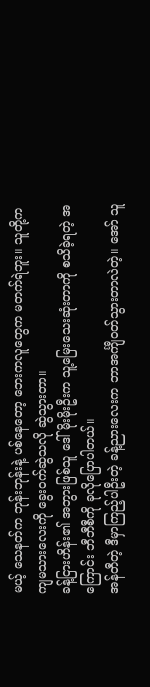မယ့် သေနတ်က ဘုန်းဘုန်းနဲ့ ပစ်နေတော့ ဘေးကလူတွေက မတက်ရဲဘူး။ သူတို့က ကျမသားလေးကို ခွေးဝက်ဆွဲသလို ဆွဲသွားတာ။
ခန့်ငြားဟိန်း၏ အဘွားဖြစ်သူ ဒေါ်မိုးမိုးဦးက သူ့မြေးသေးဆုံးတာကို စသိခဲ့ရတဲ့ အကြောင်း ဘီဘီစီကို ခုလိုပြောပါတယ်။
အန်တီတဲ့ ဒီမှာကြည့်ပါဦးတဲ့ ခန့်ညားလေးက ဘာအင်္ကျီဝတ်သွားတာလဲတဲ့။ အော် သူ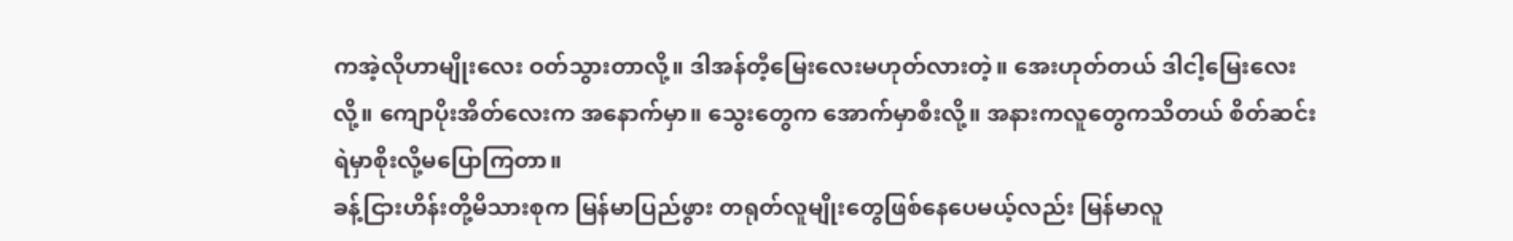ကအဲ့လိုဟာမျိုးလေး ဝတ်သွားတာလို့။ ဒါအန်တီ့မြေးလေးမဟုတ်လားတဲ့။ အေးဟုတ်တယ် ဒါငါ့မြေးလေးလို့။ ကျောပိုးအိတ်လေးက အနောက်မှာ။ သွေးတွေက အောက်မှာစီးလို့။ အနားကလူတွေကသိတယ် စိတ်ဆင်းရဲမှာစိုးလို့မပြောကြတာ။
ခန့်ငြားဟိန်းတို့မိသားစုက မြန်မာပြည်ဖွား တရုတ်လူမျိုးတွေဖြစ်နေပေမယ့်လည်း မြန်မာလူ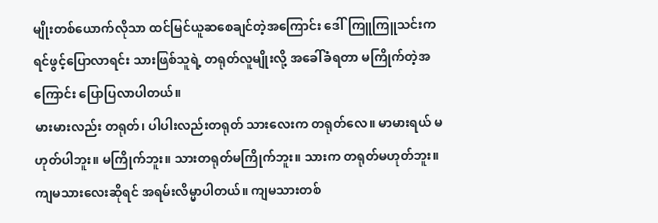မျိုးတစ်ယောက်လိုသာ ထင်မြင်ယူဆစေချင်တဲ့အကြောင်း ဒေါ်ကြူကြူသင်းက ရင်ဖွင့်ပြောလာရင်း သားဖြစ်သူရဲ့ တရုတ်လူမျိုးလို့ အခေါ်ခံရတာ မကြိုက်တဲ့အကြောင်း ပြောပြလာပါတယ်။
မားမားလည်း တရုတ်၊ ပါပါးလည်းတရုတ် သားလေးက တရုတ်လေ။ မာမားရယ် မဟုတ်ပါဘူး။ မကြိုက်ဘူး။ သားတရုတ်မကြိုက်ဘူး။ သားက တရုတ်မဟုတ်ဘူး။ ကျမသားလေးဆိုရင် အရမ်းလိမ္မာပါတယ်။ ကျမသားတစ်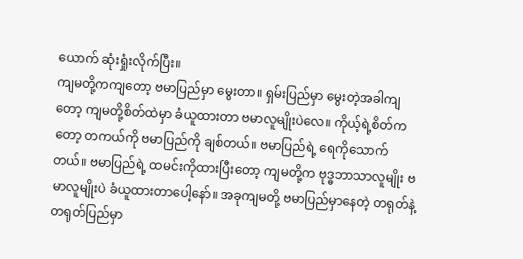ယောက် ဆုံးရှုံးလိုက်ပြီး။
ကျမတို့ကကျတော့ ဗမာပြည်မှာ မွေးတာ။ ရှမ်းပြည်မှာ မွေးတဲ့အခါကျတော့ ကျမတို့စိတ်ထဲမှာ ခံယူထားတာ ဗမာလူမျိုးပဲလေ။ ကိုယ့်ရဲ့စိတ်ကတော့ တကယ်ကို ဗမာပြည်ကို ချစ်တယ်။ ဗမာပြည်ရဲ့ ရေကိုသောက်တယ်။ ဗမာပြည်ရဲ့ ထမင်းကိုထားပြီးတော့ ကျမတို့က ဗုဒ္ဓဘာသာလူမျိုး ဗမာလူမျိုးပဲ ခံယူထားတာပေါ့နော်။ အခုကျမတို့ ဗမာပြည်မှာနေတဲ့ တရုတ်နဲ့ တရုတ်ပြည်မှာ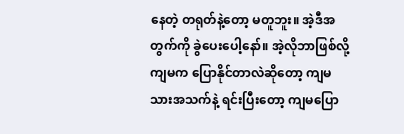နေတဲ့ တရုတ်နဲ့တော့ မတူဘူး။ အဲ့ဒီအတွက်ကို ခွဲပေးပေါ့နော်။ အဲ့လိုဘာဖြစ်လို့ ကျမက ပြောနိုင်တာလဲဆိုတော့ ကျမသားအသက်နဲ့ ရင်းပြီးတော့ ကျမပြော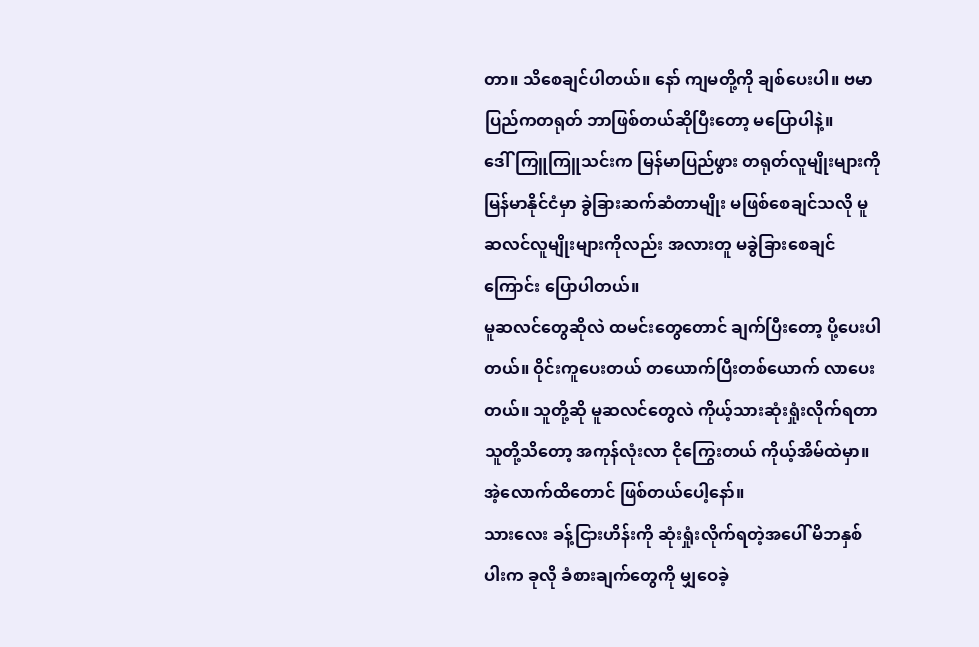တာ။ သိစေချင်ပါတယ်။ နော် ကျမတို့ကို ချစ်ပေးပါ။ ဗမာပြည်ကတရုတ် ဘာဖြစ်တယ်ဆိုပြီးတော့ မပြောပါနဲ့။
ဒေါ်ကြူကြူသင်းက မြန်မာပြည်ဖွား တရုတ်လူမျိုးများကို မြန်မာနိုင်ငံမှာ ခွဲခြားဆက်ဆံတာမျိုး မဖြစ်စေချင်သလို မူဆလင်လူမျိုးများကိုလည်း အလားတူ မခွဲခြားစေချင်ကြောင်း ပြောပါတယ်။
မူဆလင်တွေဆိုလဲ ထမင်းတွေတောင် ချက်ပြီးတော့ ပို့ပေးပါတယ်။ ဝိုင်းကူပေးတယ် တယောက်ပြီးတစ်ယောက် လာပေးတယ်။ သူတို့ဆို မူဆလင်တွေလဲ ကိုယ့်သားဆုံးရှုံးလိုက်ရတာ သူတို့သိတော့ အကုန်လုံးလာ ငိုကြွေးတယ် ကိုယ့်အိမ်ထဲမှာ။ အဲ့လောက်ထိတောင် ဖြစ်တယ်ပေါ့နော်။
သားလေး ခန့်ငြားဟိန်းကို ဆုံးရှုံးလိုက်ရတဲ့အပေါ် မိဘနှစ်ပါးက ခုလို ခံစားချက်တွေကို မျှဝေခဲ့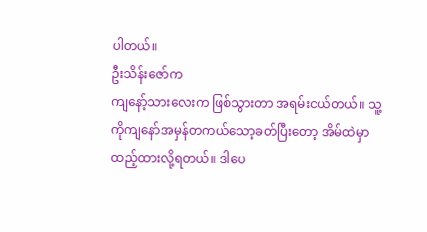ပါတယ်။
ဦးသိန်းဇော်က
ကျနော့်သားလေးက ဖြစ်သွားတာ အရမ်းငယ်တယ်။ သူ့ကိုကျနော်အမှန်တကယ်သော့ခတ်ပြီးတော့ အိမ်ထဲမှာထည့်ထားလို့ရတယ်။ ဒါပေ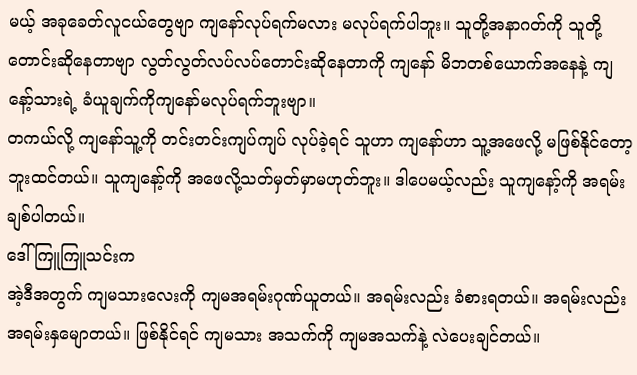မယ့် အခုခေတ်လူငယ်တွေဗျာ ကျနော်လုပ်ရက်မလား မလုပ်ရက်ပါဘူး။ သူတို့အနာဂတ်ကို သူတို့တောင်းဆိုနေတာဗျာ လွတ်လွတ်လပ်လပ်တောင်းဆိုနေတာကို ကျနော် မိဘတစ်ယောက်အနေနဲ့ ကျနော့်သားရဲ့ ခံယူချက်ကိုကျနော်မလုပ်ရက်ဘူးဗျာ။
တကယ်လို့ ကျနော်သူ့ကို တင်းတင်းကျပ်ကျပ် လုပ်ခဲ့ရင် သူဟာ ကျနော်ဟာ သူ့အဖေလို့ မဖြစ်နိုင်တော့ဘူးထင်တယ်။ သူကျနော့်ကို အဖေလို့သတ်မှတ်မှာမဟုတ်ဘူး။ ဒါပေမယ့်လည်း သူကျနော့်ကို အရမ်းချစ်ပါတယ်။
ဒေါ်ကြူကြူသင်းက
အဲ့ဒီအတွက် ကျမသားလေးကို ကျမအရမ်းဂုဏ်ယူတယ်။ အရမ်းလည်း ခံစားရတယ်။ အရမ်းလည်း အရမ်းနှမျောတယ်။ ဖြစ်နိုင်ရင် ကျမသား အသက်ကို ကျမအသက်နဲ့ လဲပေးချင်တယ်။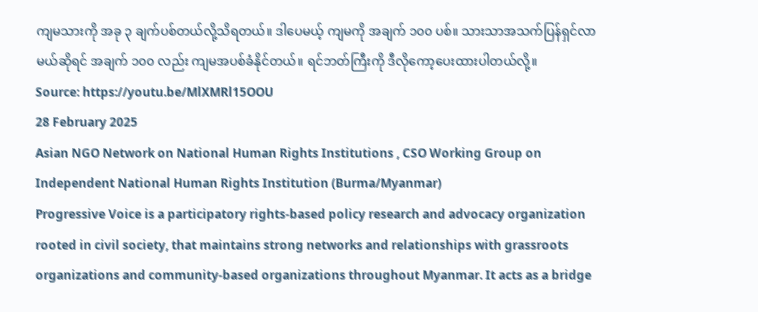ကျမသားကို အခု ၃ ချက်ပစ်တယ်လို့သိရတယ်။ ဒါပေမယ့် ကျမကို အချက် ၁၀၀ ပစ်။ သားသာအသက်ပြန်ရှင်လာမယ်ဆိုရင် အချက် ၁၀၀ လည်း ကျမအပစ်ခံနိုင်တယ်။ ရင်ဘတ်ကြီးကို ဒီလိုကော့ပေးထားပါတယ်လို့။
Source: https://youtu.be/MlXMRl15OOU
28 February 2025
Asian NGO Network on National Human Rights Institutions , CSO Working Group on Independent National Human Rights Institution (Burma/Myanmar)
Progressive Voice is a participatory rights-based policy research and advocacy organization rooted in civil society, that maintains strong networks and relationships with grassroots organizations and community-based organizations throughout Myanmar. It acts as a bridge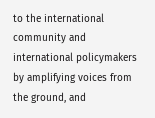to the international community and international policymakers by amplifying voices from the ground, and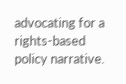advocating for a rights-based policy narrative.